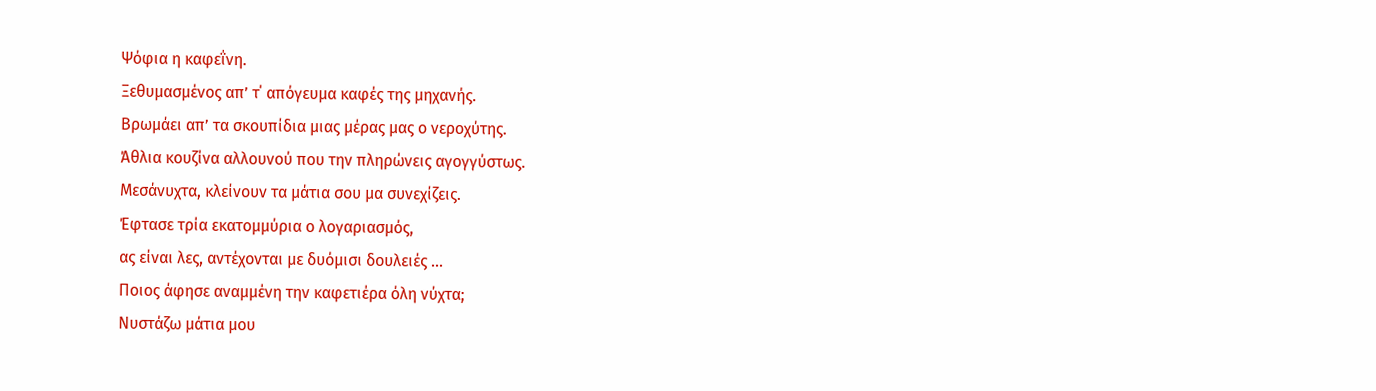Ψόφια η καφεΐνη.
Ξεθυμασμένος απ’ τ΄ απόγευμα καφές της μηχανής.
Βρωμάει απ’ τα σκουπίδια μιας μέρας μας ο νεροχύτης.
Άθλια κουζίνα αλλουνού που την πληρώνεις αγογγύστως.
Μεσάνυχτα, κλείνουν τα μάτια σου μα συνεχίζεις.
Έφτασε τρία εκατομμύρια ο λογαριασμός,
ας είναι λες, αντέχονται με δυόμισι δουλειές ...
Ποιος άφησε αναμμένη την καφετιέρα όλη νύχτα;
Νυστάζω μάτια μου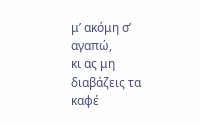μ’ ακόμη σ’ αγαπώ,
κι ας μη διαβάζεις τα καφέ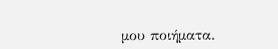μου ποιήματα.